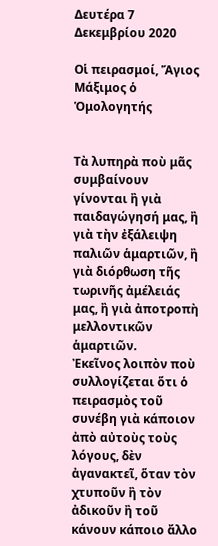Δευτέρα 7 Δεκεμβρίου 2020

Οἱ πειρασμοί, Ἅγιος Μάξιμος ὁ Ὁμολογητής


Τὰ λυπηρὰ ποὺ μᾶς συμβαίνουν γίνονται ἢ γιὰ παιδαγώγησή μας, ἢ γιὰ τὴν ἐξάλειψη παλιῶν ἁμαρτιῶν, ἢ γιὰ διόρθωση τῆς τωρινῆς ἀμέλειάς μας, ἢ γιὰ ἀποτροπὴ μελλοντικῶν ἁμαρτιῶν.
Ἐκεῖνος λοιπὸν ποὺ συλλογίζεται ὅτι ὁ πειρασμὸς τοῦ συνέβη γιὰ κάποιον ἀπὸ αὐτοὺς τοὺς λόγους, δὲν ἀγανακτεῖ, ὅταν τὸν χτυποῦν ἢ τὸν ἀδικοῦν ἢ τοῦ κάνουν κάποιο ἄλλο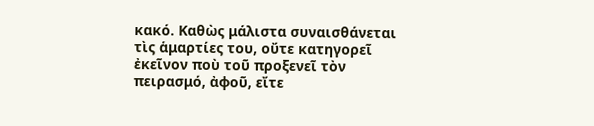κακό. Καθὼς μάλιστα συναισθάνεται τὶς ἁμαρτίες του, οὔτε κατηγορεῖ ἐκεῖνον ποὺ τοῦ προξενεῖ τὸν πειρασμό, ἀφοῦ, εἴτε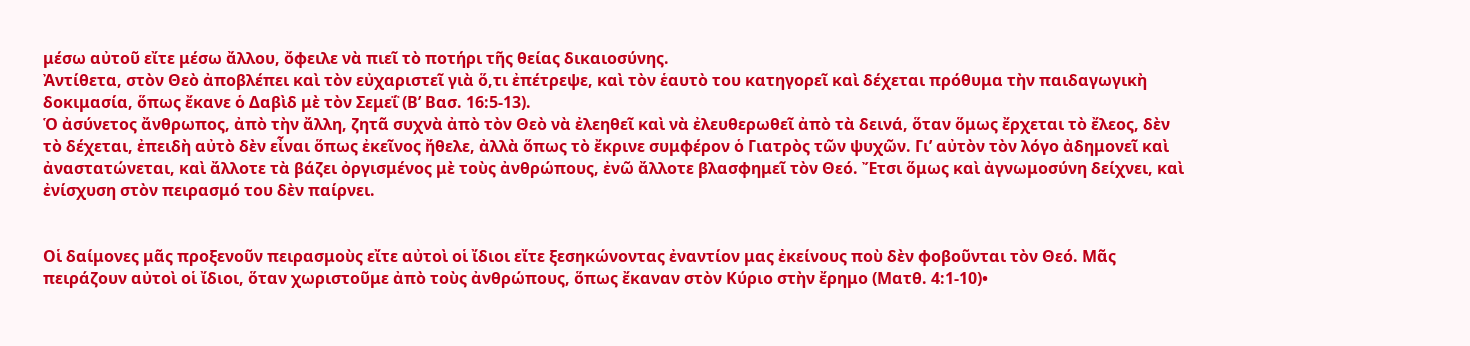μέσω αὐτοῦ εἴτε μέσω ἄλλου, ὄφειλε νὰ πιεῖ τὸ ποτήρι τῆς θείας δικαιοσύνης.
Ἀντίθετα, στὸν Θεὸ ἀποβλέπει καὶ τὸν εὐχαριστεῖ γιὰ ὅ,τι ἐπέτρεψε, καὶ τὸν ἑαυτὸ του κατηγορεῖ καὶ δέχεται πρόθυμα τὴν παιδαγωγικὴ δοκιμασία, ὅπως ἔκανε ὁ Δαβὶδ μὲ τὸν Σεμεΐ (Β’ Βασ. 16:5-13).
Ὁ ἀσύνετος ἄνθρωπος, ἀπὸ τὴν ἄλλη, ζητᾶ συχνὰ ἀπὸ τὸν Θεὸ νὰ ἐλεηθεῖ καὶ νὰ ἐλευθερωθεῖ ἀπὸ τὰ δεινά, ὅταν ὅμως ἔρχεται τὸ ἔλεος, δὲν τὸ δέχεται, ἐπειδὴ αὐτὸ δὲν εἶναι ὅπως ἐκεῖνος ἤθελε, ἀλλὰ ὅπως τὸ ἔκρινε συμφέρον ὁ Γιατρὸς τῶν ψυχῶν. Γι’ αὐτὸν τὸν λόγο ἀδημονεῖ καὶ ἀναστατώνεται, καὶ ἄλλοτε τὰ βάζει ὀργισμένος μὲ τοὺς ἀνθρώπους, ἐνῶ ἄλλοτε βλασφημεῖ τὸν Θεό. Ἔτσι ὅμως καὶ ἀγνωμοσύνη δείχνει, καὶ ἐνίσχυση στὸν πειρασμό του δὲν παίρνει.


Οἱ δαίμονες μᾶς προξενοῦν πειρασμοὺς εἴτε αὐτοὶ οἱ ἴδιοι εἴτε ξεσηκώνοντας ἐναντίον μας ἐκείνους ποὺ δὲν φοβοῦνται τὸν Θεό. Μᾶς πειράζουν αὐτοὶ οἱ ἴδιοι, ὅταν χωριστοῦμε ἀπὸ τοὺς ἀνθρώπους, ὅπως ἔκαναν στὸν Κύριο στὴν ἔρημο (Ματθ. 4:1-10)•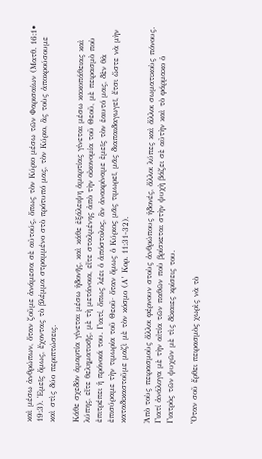καὶ μέσω ἀνθρώπων, ὅταν ζοῦμε ἀνάμεσα σὲ αὐτούς, ὅπως τὸν Κύριο μέσω τῶν Φαρισαίων (Ματθ. 16:1• 19:3). Ἐμεῖς ὅμως, ἔχοντας τὸ βλέμμα στραμμένο στὸ πρότυπό μας, τὸν Κύριο, ἂς τοὺς ἀποκρούσουμε καὶ στὶς δύο περιπτώσεις.

Κάθε σχεδὸν ἁμαρτία γίνεται μέσω ἡδονῆς, καὶ κάθε ἐξάλειψη ἁμαρτίας γίνεται μέσω κακοπάθειας καὶ λύπης, εἴτε θεληματικῆς, μὲ τὴ μετάνοια, εἴτε σταλμένης ἀπὸ τὴν οἰκονομία τοῦ Θεοῦ, μὲ πειρασμὸ ποὺ ἐπιτρέπει ἡ πρόνοιά του. Γιατί, ὅπως λέει ὁ ἀπόστολος, ἂν ἀνακρίναμε ἐμεῖς τὸν ἑαυτό μας, δὲν θὰ ἐπισύραμε τὴν τιμωρία τοῦ Θεοῦ· ὅταν ὅμως ὁ Κύριος μᾶς τιμωρεῖ, μᾶς διαπαιδαγωγεῖ, ἔτσι ὥστε νὰ μὴν καταδικαστοῦμε μαζὶ μὲ τὸν κόσμο (Α’ Κορ. 11:31-32).

Ἀπὸ τοὺς πειρασμοὺς ἄλλοι φέρνουν στοὺς ἀνθρώπους ἡδονές, ἄλλοι λύπες καὶ ἄλλοι σωματικοὺς πόνους. Γιατί ἀνάλογα μὲ τὴν αἰτία τῶν παθῶν ποὺ βρίσκεται στὴν ψυχὴ βάζει σὲ αὐτὴν καὶ τὸ φάρμακο ὁ Γιατρὸς τῶν ψυχῶν μὲ τὶς δίκαιες κρίσεις του.

Ὅταν σοῦ ἔρθει πειρασμὸς χωρὶς νὰ τὸ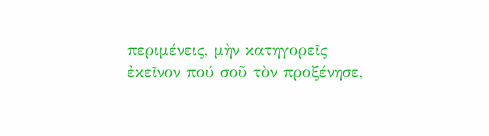περιμένεις, μὴν κατηγορεῖς ἐκεῖνον πού σοῦ τὸν προξένησε,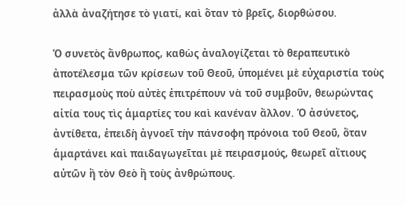ἀλλὰ ἀναζήτησε τὸ γιατί, καὶ ὅταν τὸ βρεῖς, διορθώσου.

Ὁ συνετὸς ἄνθρωπος, καθὼς ἀναλογίζεται τὸ θεραπευτικὸ ἀποτέλεσμα τῶν κρίσεων τοῦ Θεοῦ, ὑπομένει μὲ εὐχαριστία τοὺς πειρασμοὺς ποὺ αὐτὲς ἐπιτρέπουν νὰ τοῦ συμβοῦν, θεωρώντας αἰτία τους τὶς ἁμαρτίες του καὶ κανέναν ἄλλον. Ὁ ἀσύνετος, ἀντίθετα, ἐπειδὴ ἀγνοεῖ τὴν πάνσοφη πρόνοια τοῦ Θεοῦ, ὅταν ἁμαρτάνει καὶ παιδαγωγεῖται μὲ πειρασμούς, θεωρεῖ αἴτιους αὐτῶν ἢ τὸν Θεὸ ἢ τοὺς ἀνθρώπους.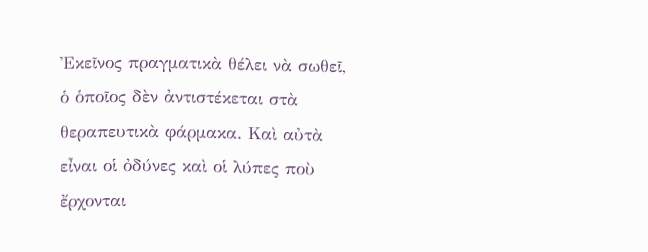Ἐκεῖνος πραγματικὰ θέλει νὰ σωθεῖ, ὁ ὁποῖος δὲν ἀντιστέκεται στὰ θεραπευτικὰ φάρμακα. Καὶ αὐτὰ εἶναι οἱ ὀδύνες καὶ οἱ λύπες ποὺ ἔρχονται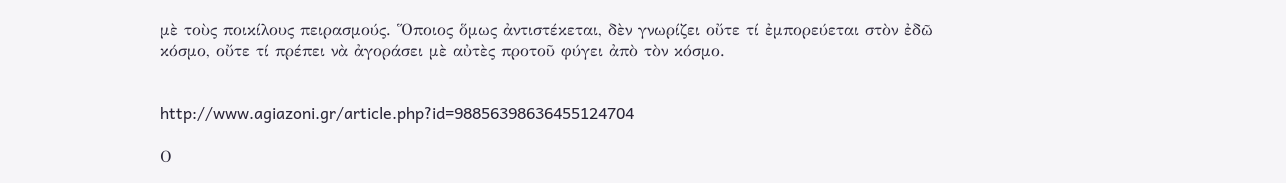μὲ τοὺς ποικίλους πειρασμούς. Ὅποιος ὅμως ἀντιστέκεται, δὲν γνωρίζει οὔτε τί ἐμπορεύεται στὸν ἐδῶ κόσμο, οὔτε τί πρέπει νὰ ἀγοράσει μὲ αὐτὲς προτοῦ φύγει ἀπὸ τὸν κόσμο.


http://www.agiazoni.gr/article.php?id=98856398636455124704

Ο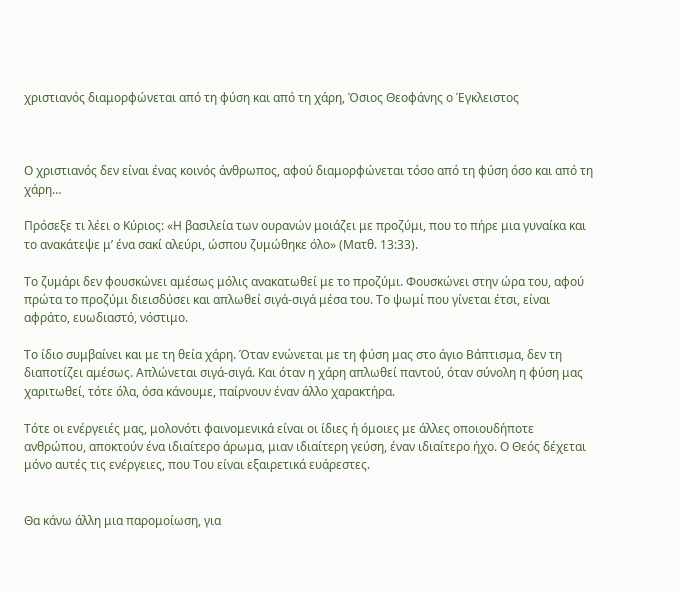χριστιανός διαμορφώνεται από τη φύση και από τη χάρη, Όσιος Θεοφάνης ο Έγκλειστος



Ο χριστιανός δεν είναι ένας κοινός άνθρωπος, αφού διαμορφώνεται τόσο από τη φύση όσο και από τη χάρη…

Πρόσεξε τι λέει ο Κύριος: «Η βασιλεία των ουρανών μοιάζει με προζύμι, που το πήρε μια γυναίκα και το ανακάτεψε μ’ ένα σακί αλεύρι, ώσπου ζυμώθηκε όλο» (Ματθ. 13:33).

Το ζυμάρι δεν φουσκώνει αμέσως μόλις ανακατωθεί με το προζύμι. Φουσκώνει στην ώρα του, αφού πρώτα το προζύμι διεισδύσει και απλωθεί σιγά-σιγά μέσα του. Το ψωμί που γίνεται έτσι, είναι αφράτο, ευωδιαστό, νόστιμο.

Το ίδιο συμβαίνει και με τη θεία χάρη. Όταν ενώνεται με τη φύση μας στο άγιο Βάπτισμα, δεν τη διαποτίζει αμέσως. Απλώνεται σιγά-σιγά. Και όταν η χάρη απλωθεί παντού, όταν σύνολη η φύση μας χαριτωθεί, τότε όλα, όσα κάνουμε, παίρνουν έναν άλλο χαρακτήρα.

Τότε οι ενέργειές μας, μολονότι φαινομενικά είναι οι ίδιες ή όμοιες με άλλες οποιουδήποτε ανθρώπου, αποκτούν ένα ιδιαίτερο άρωμα, μιαν ιδιαίτερη γεύση, έναν ιδιαίτερο ήχο. Ο Θεός δέχεται μόνο αυτές τις ενέργειες, που Του είναι εξαιρετικά ευάρεστες.


Θα κάνω άλλη μια παρομοίωση, για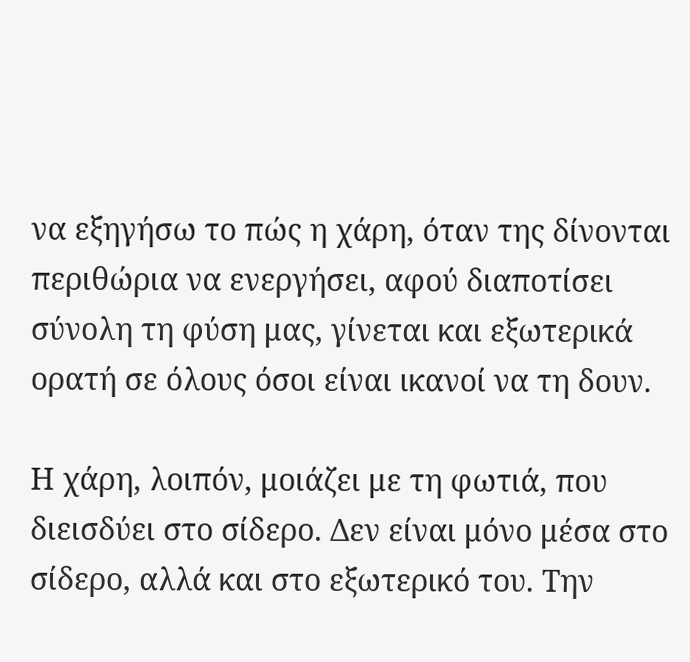να εξηγήσω το πώς η χάρη, όταν της δίνονται περιθώρια να ενεργήσει, αφού διαποτίσει σύνολη τη φύση μας, γίνεται και εξωτερικά ορατή σε όλους όσοι είναι ικανοί να τη δουν.

Η χάρη, λοιπόν, μοιάζει με τη φωτιά, που διεισδύει στο σίδερο. Δεν είναι μόνο μέσα στο σίδερο, αλλά και στο εξωτερικό του. Την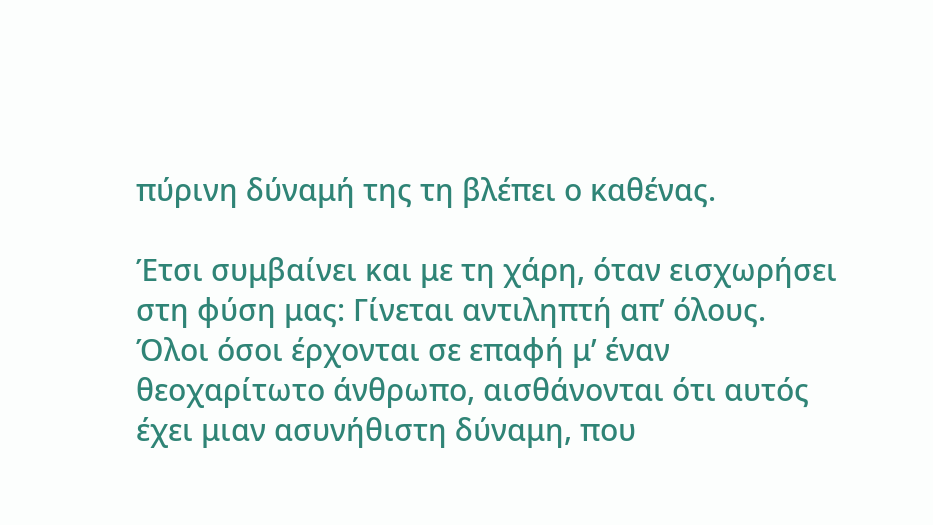πύρινη δύναμή της τη βλέπει ο καθένας.

Έτσι συμβαίνει και με τη χάρη, όταν εισχωρήσει στη φύση μας: Γίνεται αντιληπτή απ’ όλους. Όλοι όσοι έρχονται σε επαφή μ’ έναν θεοχαρίτωτο άνθρωπο, αισθάνονται ότι αυτός έχει μιαν ασυνήθιστη δύναμη, που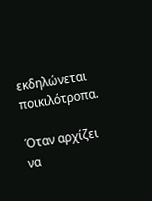εκδηλώνεται ποικιλότροπα.

Όταν αρχίζει να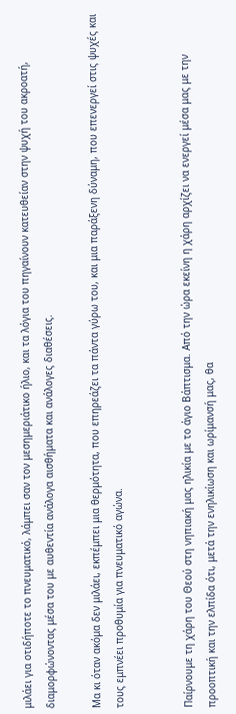μιλάει για οτιδήποτε το πνευματικό, λάμπει σαν τον μεσημεριάτικο ήλιο, και τα λόγια του πηγαίνουν κατευθείαν στην ψυχή του ακροατή, διαμορφώνοντας μέσα του με αυθεντία ανάλογα αισθήματα και ανάλογες διαθέσεις.

Μα κι όταν ακόμα δεν μιλάει, εκπέμπει μια θερμότητα, που επηρεάζει τα πάντα γύρω του, και μια παράξενη δύναμη, που επενεργεί στις ψυχές και τους εμπνέει προθυμία για πνευματικό αγώνα.


Παίρνουμε τη χάρη του Θεού στη νηπιακή μας ηλικία με το άγιο Βάπτισμα. Από την ώρα εκείνη η χάρη αρχίζει να ενεργεί μέσα μας με την προοπτική και την ελπίδα ότι, μετά την ενηλικίωση και ωρίμανσή μας, θα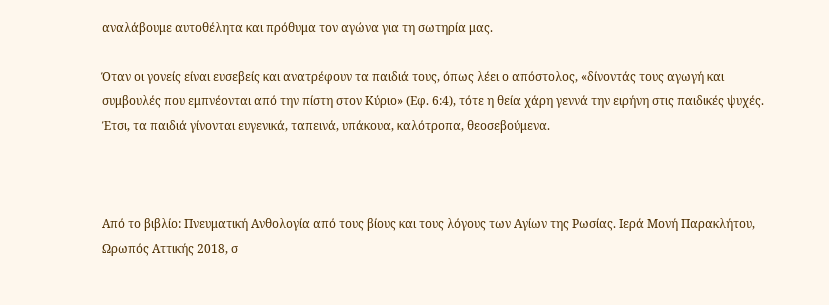αναλάβουμε αυτοθέλητα και πρόθυμα τον αγώνα για τη σωτηρία μας.

Όταν οι γονείς είναι ευσεβείς και ανατρέφουν τα παιδιά τους, όπως λέει ο απόστολος, «δίνοντάς τους αγωγή και συμβουλές που εμπνέονται από την πίστη στον Κύριο» (Εφ. 6:4), τότε η θεία χάρη γεννά την ειρήνη στις παιδικές ψυχές. Έτσι, τα παιδιά γίνονται ευγενικά, ταπεινά, υπάκουα, καλότροπα, θεοσεβούμενα.



Από το βιβλίο: Πνευματική Ανθολογία από τους βίους και τους λόγους των Αγίων της Ρωσίας. Ιερά Μονή Παρακλήτου, Ωρωπός Αττικής 2018, σ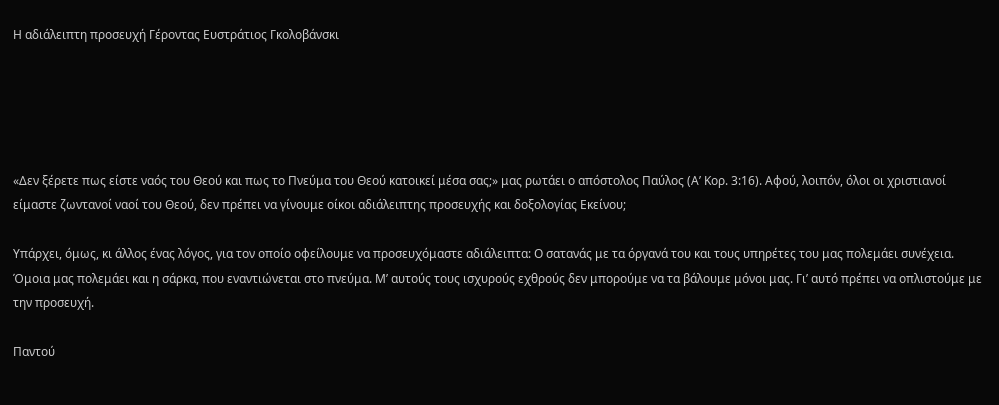Η αδιάλειπτη προσευχή Γέροντας Ευστράτιος Γκολοβάνσκι





«Δεν ξέρετε πως είστε ναός του Θεού και πως το Πνεύμα του Θεού κατοικεί μέσα σας;» μας ρωτάει ο απόστολος Παύλος (Α’ Κορ. 3:16). Αφού, λοιπόν, όλοι οι χριστιανοί είμαστε ζωντανοί ναοί του Θεού, δεν πρέπει να γίνουμε οίκοι αδιάλειπτης προσευχής και δοξολογίας Εκείνου;

Υπάρχει, όμως, κι άλλος ένας λόγος, για τον οποίο οφείλουμε να προσευχόμαστε αδιάλειπτα: Ο σατανάς με τα όργανά του και τους υπηρέτες του μας πολεμάει συνέχεια. Όμοια μας πολεμάει και η σάρκα, που εναντιώνεται στο πνεύμα. Μ’ αυτούς τους ισχυρούς εχθρούς δεν μπορούμε να τα βάλουμε μόνοι μας. Γι’ αυτό πρέπει να οπλιστούμε με την προσευχή.

Παντού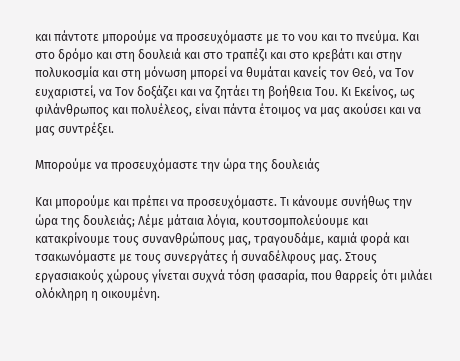και πάντοτε μπορούμε να προσευχόμαστε με το νου και το πνεύμα. Και στο δρόμο και στη δουλειά και στο τραπέζι και στο κρεβάτι και στην πολυκοσμία και στη μόνωση μπορεί να θυμάται κανείς τον Θεό, να Τον ευχαριστεί, να Τον δοξάζει και να ζητάει τη βοήθεια Του. Κι Εκείνος, ως φιλάνθρωπος και πολυέλεος, είναι πάντα έτοιμος να μας ακούσει και να μας συντρέξει.

Μπορούμε να προσευχόμαστε την ώρα της δουλειάς

Και μπορούμε και πρέπει να προσευχόμαστε. Τι κάνουμε συνήθως την ώρα της δουλειάς; Λέμε μάταια λόγια, κουτσομπολεύουμε και κατακρίνουμε τους συνανθρώπους μας, τραγουδάμε, καμιά φορά και τσακωνόμαστε με τους συνεργάτες ή συναδέλφους μας. Στους εργασιακούς χώρους γίνεται συχνά τόση φασαρία, που θαρρείς ότι μιλάει ολόκληρη η οικουμένη.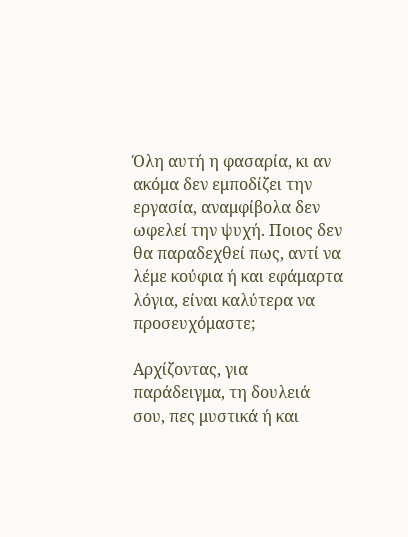Όλη αυτή η φασαρία, κι αν ακόμα δεν εμποδίζει την εργασία, αναμφίβολα δεν ωφελεί την ψυχή. Ποιος δεν θα παραδεχθεί πως, αντί να λέμε κούφια ή και εφάμαρτα λόγια, είναι καλύτερα να προσευχόμαστε;

Αρχίζοντας, για παράδειγμα, τη δουλειά σου, πες μυστικά ή και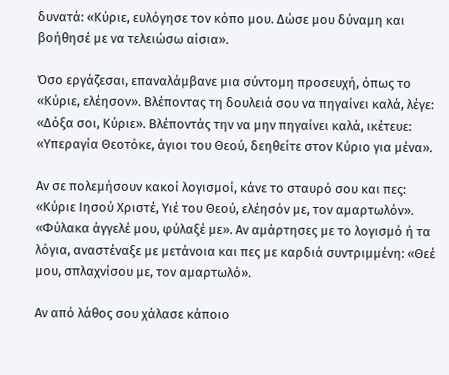δυνατά: «Κύριε, ευλόγησε τον κόπο μου. Δώσε μου δύναμη και βοήθησέ με να τελειώσω αίσια».

Όσο εργάζεσαι, επαναλάμβανε μια σύντομη προσευχή, όπως το «Κύριε, ελέησον». Βλέποντας τη δουλειά σου να πηγαίνει καλά, λέγε: «Δόξα σοι, Κύριε». Βλέποντάς την να μην πηγαίνει καλά, ικέτευε: «Υπεραγία Θεοτόκε, άγιοι του Θεού, δεηθείτε στον Κύριο για μένα».

Αν σε πολεμήσουν κακοί λογισμοί, κάνε το σταυρό σου και πες: «Κύριε Ιησού Χριστέ, Υιέ του Θεού, ελέησόν με, τον αμαρτωλόν». «Φύλακα άγγελέ μου, φύλαξέ με». Αν αμάρτησες με το λογισμό ή τα λόγια, αναστέναξε με μετάνοια και πες με καρδιά συντριμμένη: «Θεέ μου, σπλαχνίσου με, τον αμαρτωλό».

Αν από λάθος σου χάλασε κάποιο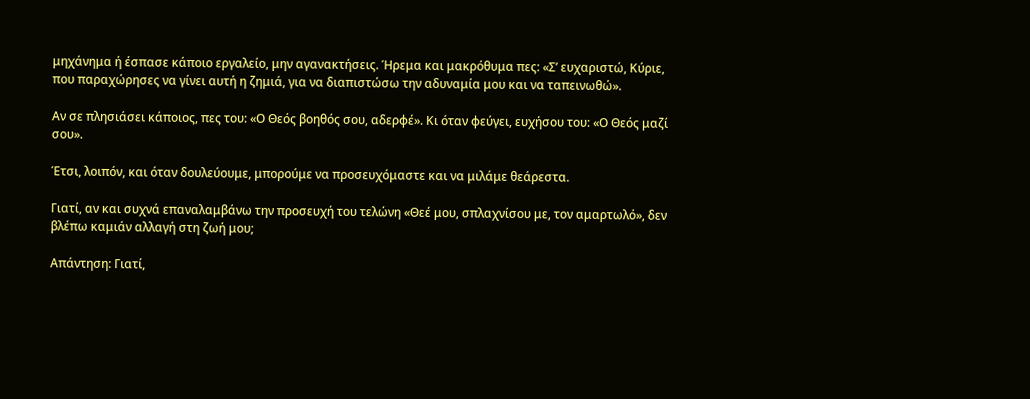μηχάνημα ή έσπασε κάποιο εργαλείο, μην αγανακτήσεις. Ήρεμα και μακρόθυμα πες: «Σ’ ευχαριστώ, Κύριε, που παραχώρησες να γίνει αυτή η ζημιά, για να διαπιστώσω την αδυναμία μου και να ταπεινωθώ».

Αν σε πλησιάσει κάποιος, πες του: «Ο Θεός βοηθός σου, αδερφέ». Κι όταν φεύγει, ευχήσου του: «Ο Θεός μαζί σου».

Έτσι, λοιπόν, και όταν δουλεύουμε, μπορούμε να προσευχόμαστε και να μιλάμε θεάρεστα.

Γιατί, αν και συχνά επαναλαμβάνω την προσευχή του τελώνη «Θεέ μου, σπλαχνίσου με, τον αμαρτωλό», δεν βλέπω καμιάν αλλαγή στη ζωή μου;

Απάντηση: Γιατί,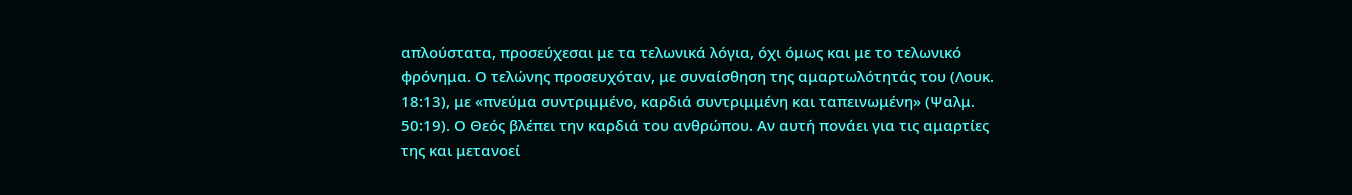απλούστατα, προσεύχεσαι με τα τελωνικά λόγια, όχι όμως και με το τελωνικό φρόνημα. Ο τελώνης προσευχόταν, με συναίσθηση της αμαρτωλότητάς του (Λουκ. 18:13), με «πνεύμα συντριμμένο, καρδιά συντριμμένη και ταπεινωμένη» (Ψαλμ. 50:19). Ο Θεός βλέπει την καρδιά του ανθρώπου. Αν αυτή πονάει για τις αμαρτίες της και μετανοεί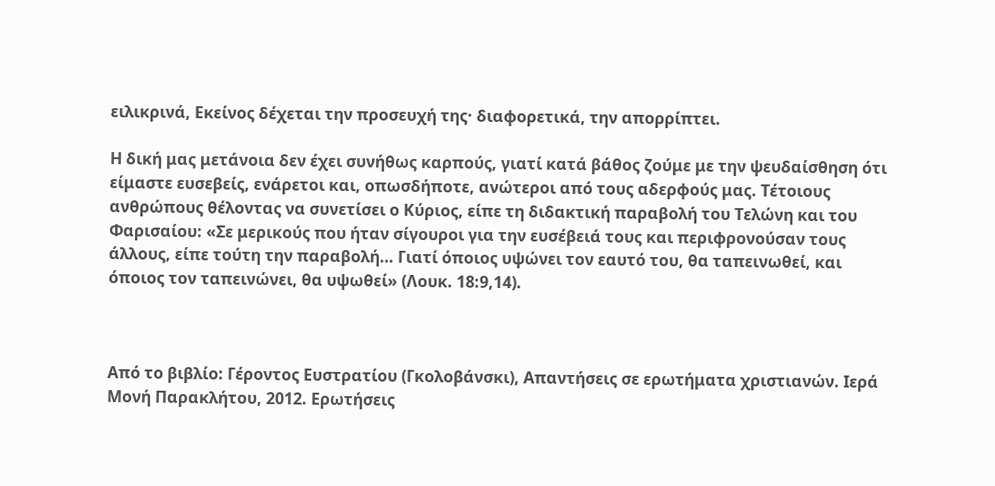ειλικρινά, Εκείνος δέχεται την προσευχή της· διαφορετικά, την απορρίπτει.

Η δική μας μετάνοια δεν έχει συνήθως καρπούς, γιατί κατά βάθος ζούμε με την ψευδαίσθηση ότι είμαστε ευσεβείς, ενάρετοι και, οπωσδήποτε, ανώτεροι από τους αδερφούς μας. Τέτοιους ανθρώπους θέλοντας να συνετίσει ο Κύριος, είπε τη διδακτική παραβολή του Τελώνη και του Φαρισαίου: «Σε μερικούς που ήταν σίγουροι για την ευσέβειά τους και περιφρονούσαν τους άλλους, είπε τούτη την παραβολή… Γιατί όποιος υψώνει τον εαυτό του, θα ταπεινωθεί, και όποιος τον ταπεινώνει, θα υψωθεί» (Λουκ. 18:9,14).



Από το βιβλίο: Γέροντος Ευστρατίου (Γκολοβάνσκι), Απαντήσεις σε ερωτήματα χριστιανών. Ιερά Μονή Παρακλήτου, 2012. Ερωτήσεις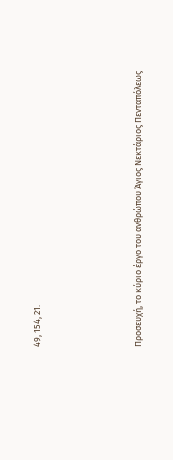49, 154, 21.




Προσευχή, το κύριο έργο του ανθρώπου Άγιος Νεκτάριος Πενταπόλεως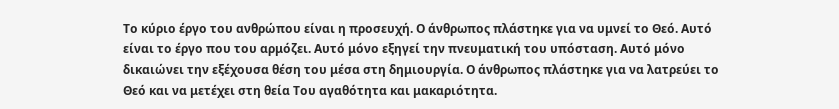Το κύριο έργο του ανθρώπου είναι η προσευχή. Ο άνθρωπος πλάστηκε για να υμνεί το Θεό. Αυτό είναι το έργο που του αρμόζει. Αυτό μόνο εξηγεί την πνευματική του υπόσταση. Αυτό μόνο δικαιώνει την εξέχουσα θέση του μέσα στη δημιουργία. Ο άνθρωπος πλάστηκε για να λατρεύει το Θεό και να μετέχει στη θεία Του αγαθότητα και μακαριότητα.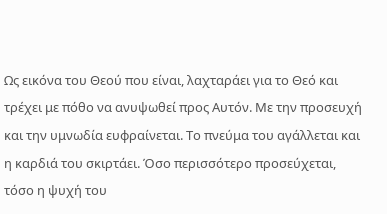Ως εικόνα του Θεού που είναι, λαχταράει για το Θεό και τρέχει με πόθο να ανυψωθεί προς Αυτόν. Με την προσευχή και την υμνωδία ευφραίνεται. Το πνεύμα του αγάλλεται και η καρδιά του σκιρτάει. Όσο περισσότερο προσεύχεται, τόσο η ψυχή του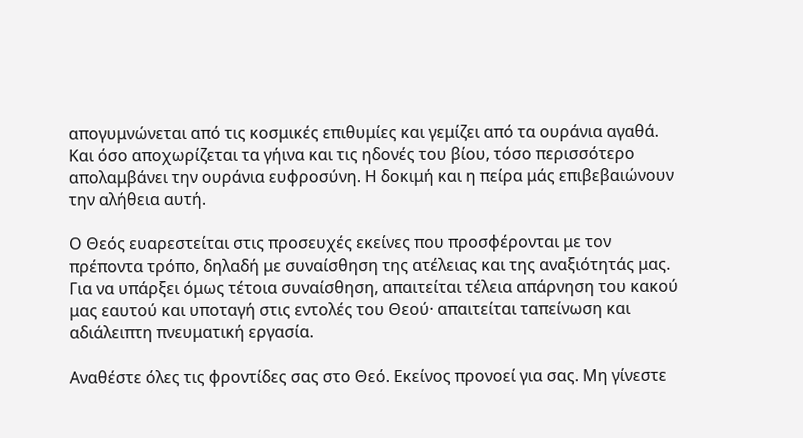απογυμνώνεται από τις κοσμικές επιθυμίες και γεμίζει από τα ουράνια αγαθά. Και όσο αποχωρίζεται τα γήινα και τις ηδονές του βίου, τόσο περισσότερο απολαμβάνει την ουράνια ευφροσύνη. Η δοκιμή και η πείρα μάς επιβεβαιώνουν την αλήθεια αυτή.

Ο Θεός ευαρεστείται στις προσευχές εκείνες που προσφέρονται με τον πρέποντα τρόπο, δηλαδή με συναίσθηση της ατέλειας και της αναξιότητάς μας. Για να υπάρξει όμως τέτοια συναίσθηση, απαιτείται τέλεια απάρνηση του κακού μας εαυτού και υποταγή στις εντολές του Θεού· απαιτείται ταπείνωση και αδιάλειπτη πνευματική εργασία.

Αναθέστε όλες τις φροντίδες σας στο Θεό. Εκείνος προνοεί για σας. Μη γίνεστε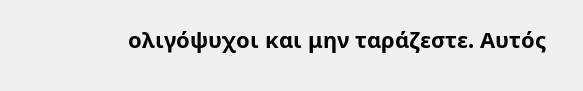ολιγόψυχοι και μην ταράζεστε. Αυτός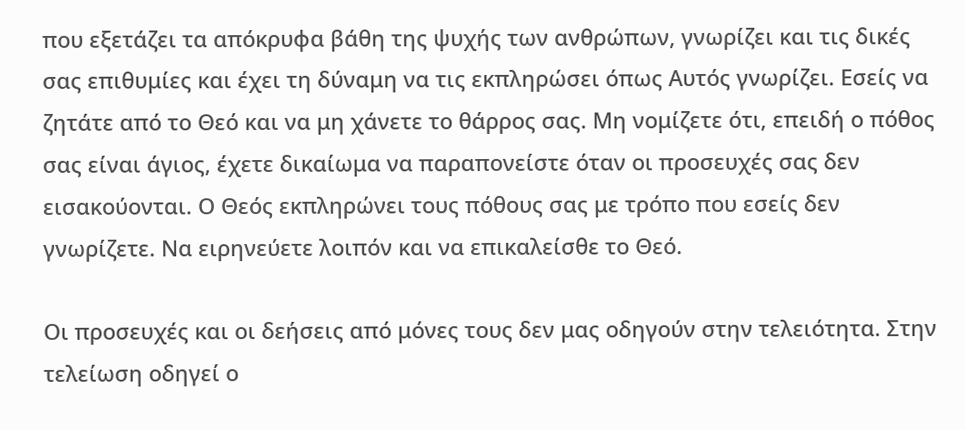που εξετάζει τα απόκρυφα βάθη της ψυχής των ανθρώπων, γνωρίζει και τις δικές σας επιθυμίες και έχει τη δύναμη να τις εκπληρώσει όπως Αυτός γνωρίζει. Εσείς να ζητάτε από το Θεό και να μη χάνετε το θάρρος σας. Μη νομίζετε ότι, επειδή ο πόθος σας είναι άγιος, έχετε δικαίωμα να παραπονείστε όταν οι προσευχές σας δεν εισακούονται. Ο Θεός εκπληρώνει τους πόθους σας με τρόπο που εσείς δεν γνωρίζετε. Να ειρηνεύετε λοιπόν και να επικαλείσθε το Θεό.

Οι προσευχές και οι δεήσεις από μόνες τους δεν μας οδηγούν στην τελειότητα. Στην τελείωση οδηγεί ο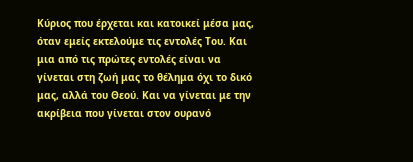Κύριος που έρχεται και κατοικεί μέσα μας, όταν εμείς εκτελούμε τις εντολές Του. Και μια από τις πρώτες εντολές είναι να γίνεται στη ζωή μας το θέλημα όχι το δικό μας, αλλά του Θεού. Και να γίνεται με την ακρίβεια που γίνεται στον ουρανό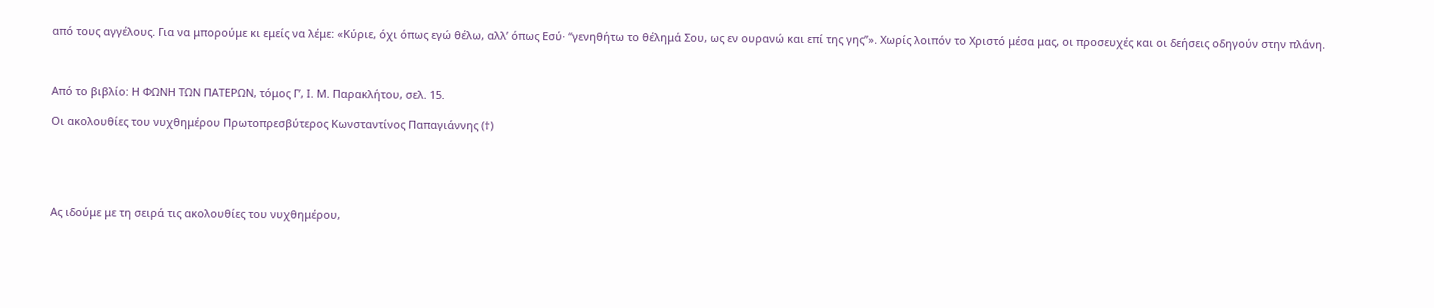από τους αγγέλους. Για να μπορούμε κι εμείς να λέμε: «Κύριε, όχι όπως εγώ θέλω, αλλ’ όπως Εσύ· “γενηθήτω το θέλημά Σου, ως εν ουρανώ και επί της γης”». Χωρίς λοιπόν το Χριστό μέσα μας, οι προσευχές και οι δεήσεις οδηγούν στην πλάνη.



Από το βιβλίο: Η ΦΩΝΗ ΤΩΝ ΠΑΤΕΡΩΝ, τόμος Γ’, Ι. Μ. Παρακλήτου, σελ. 15.

Οι ακολουθίες του νυχθημέρου Πρωτοπρεσβύτερος Κωνσταντίνος Παπαγιάννης (†)





Ας ιδούμε με τη σειρά τις ακολουθίες του νυχθημέρου,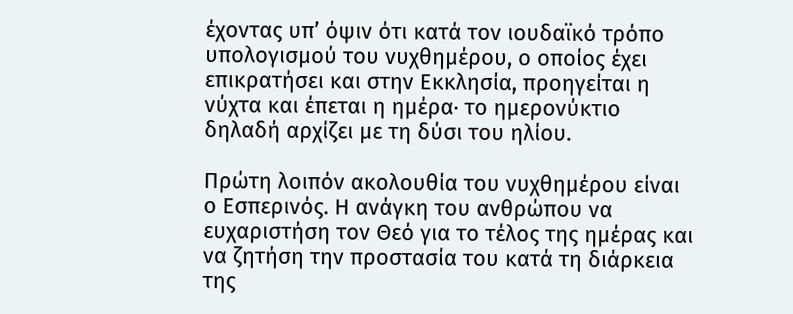έχοντας υπ’ όψιν ότι κατά τον ιουδαϊκό τρόπο υπολογισμού του νυχθημέρου, ο οποίος έχει επικρατήσει και στην Εκκλησία, προηγείται η νύχτα και έπεται η ημέρα· το ημερονύκτιο δηλαδή αρχίζει με τη δύσι του ηλίου.

Πρώτη λοιπόν ακολουθία του νυχθημέρου είναι ο Εσπερινός. Η ανάγκη του ανθρώπου να ευχαριστήση τον Θεό για το τέλος της ημέρας και να ζητήση την προστασία του κατά τη διάρκεια της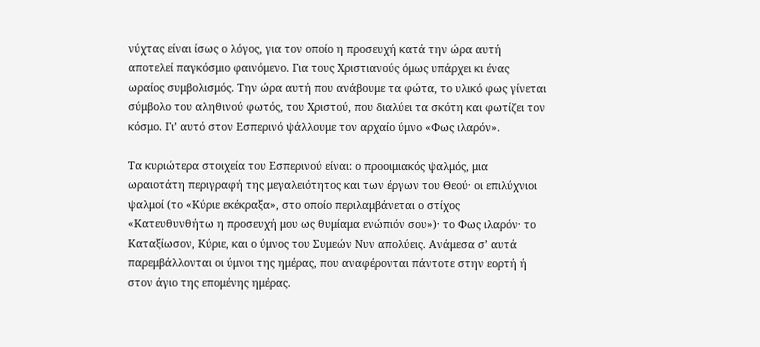νύχτας είναι ίσως ο λόγος, για τον οποίο η προσευχή κατά την ώρα αυτή αποτελεί παγκόσμιο φαινόμενο. Για τους Χριστιανούς όμως υπάρχει κι ένας ωραίος συμβολισμός. Την ώρα αυτή που ανάβουμε τα φώτα, το υλικό φως γίνεται σύμβολο του αληθινού φωτός, του Χριστού, που διαλύει τα σκότη και φωτίζει τον κόσμο. Γι’ αυτό στον Εσπερινό ψάλλουμε τον αρχαίο ύμνο «Φως ιλαρόν».

Τα κυριώτερα στοιχεία του Εσπερινού είναι: ο προοιμιακός ψαλμός, μια ωραιοτάτη περιγραφή της μεγαλειότητος και των έργων του Θεού· οι επιλύχνιοι ψαλμοί (το «Κύριε εκέκραξα», στο οποίο περιλαμβάνεται ο στίχος «Κατευθυνθήτω η προσευχή μου ως θυμίαμα ενώπιόν σου»)· το Φως ιλαρόν· το Καταξίωσον, Κύριε, και ο ύμνος του Συμεών Νυν απολύεις. Ανάμεσα σ’ αυτά παρεμβάλλονται οι ύμνοι της ημέρας, που αναφέρονται πάντοτε στην εορτή ή στον άγιο της επομένης ημέρας.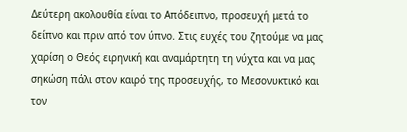Δεύτερη ακολουθία είναι το Απόδειπνο, προσευχή μετά το δείπνο και πριν από τον ύπνο. Στις ευχές του ζητούμε να μας χαρίση ο Θεός ειρηνική και αναμάρτητη τη νύχτα και να μας σηκώση πάλι στον καιρό της προσευχής, το Μεσονυκτικό και τον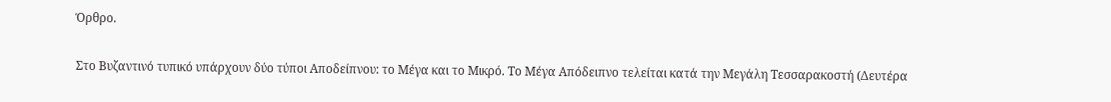Όρθρο.

Στο Βυζαντινό τυπικό υπάρχουν δύο τύποι Αποδείπνου: το Μέγα και το Μικρό. Το Μέγα Απόδειπνο τελείται κατά την Μεγάλη Τεσσαρακοστή (Δευτέρα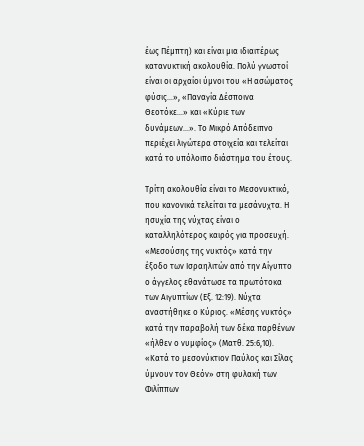έως Πέμπτη) και είναι μια ιδιαιτέρως κατανυκτική ακολουθία. Πολύ γνωστοί είναι οι αρχαίοι ύμνοι του «Η ασώματος φύσις…», «Παναγία Δέσποινα Θεοτόκε…» και «Κύριε των δυνάμεων…». Το Μικρό Απόδειπνο περιέχει λιγώτερα στοιχεία και τελείται κατά το υπόλοιπο διάστημα του έτους.

Τρίτη ακολουθία είναι το Μεσονυκτικό, που κανονικά τελείται τα μεσάνυχτα. Η ησυχία της νύχτας είναι ο καταλληλότερος καιρός για προσευχή. «Μεσούσης της νυκτός» κατά την έξοδο των Ισραηλιτών από την Αίγυπτο ο άγγελος εθανάτωσε τα πρωτότοκα των Αιγυπτίων (Εξ. 12:19). Νύχτα αναστήθηκε ο Κύριος. «Μέσης νυκτός» κατά την παραβολή των δέκα παρθένων «ήλθεν ο νυμφίος» (Ματθ. 25:6,10). «Κατά το μεσονύκτιον Παύλος και Σίλας ύμνουν τον Θεόν» στη φυλακή των Φιλίππων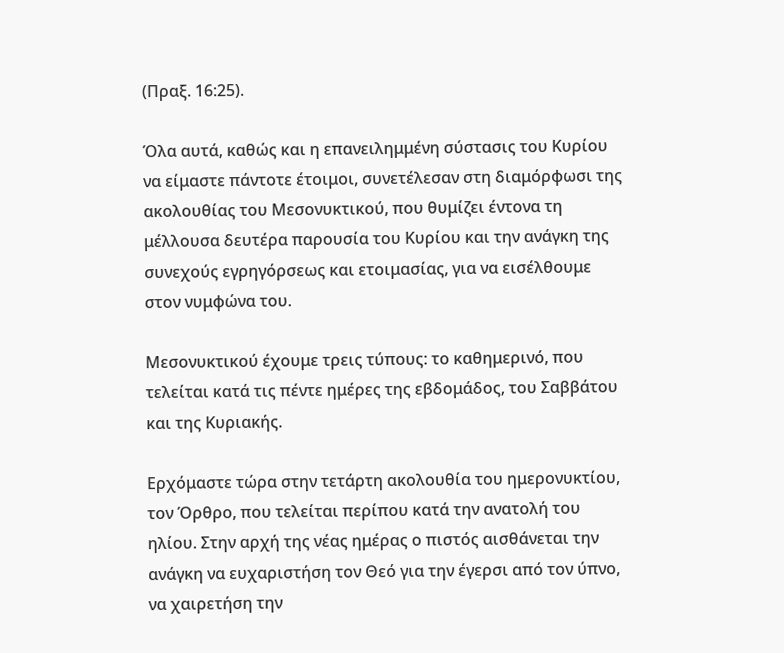(Πραξ. 16:25).

Όλα αυτά, καθώς και η επανειλημμένη σύστασις του Κυρίου να είμαστε πάντοτε έτοιμοι, συνετέλεσαν στη διαμόρφωσι της ακολουθίας του Μεσονυκτικού, που θυμίζει έντονα τη μέλλουσα δευτέρα παρουσία του Κυρίου και την ανάγκη της συνεχούς εγρηγόρσεως και ετοιμασίας, για να εισέλθουμε στον νυμφώνα του.

Μεσονυκτικού έχουμε τρεις τύπους: το καθημερινό, που τελείται κατά τις πέντε ημέρες της εβδομάδος, του Σαββάτου και της Κυριακής.

Ερχόμαστε τώρα στην τετάρτη ακολουθία του ημερονυκτίου, τον Όρθρο, που τελείται περίπου κατά την ανατολή του ηλίου. Στην αρχή της νέας ημέρας ο πιστός αισθάνεται την ανάγκη να ευχαριστήση τον Θεό για την έγερσι από τον ύπνο, να χαιρετήση την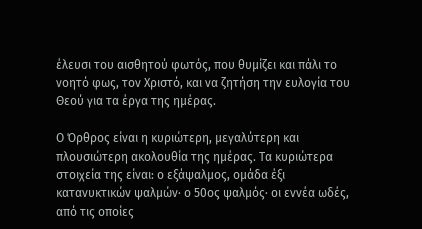έλευσι του αισθητού φωτός, που θυμίζει και πάλι το νοητό φως, τον Χριστό, και να ζητήση την ευλογία του Θεού για τα έργα της ημέρας.

Ο Όρθρος είναι η κυριώτερη, μεγαλύτερη και πλουσιώτερη ακολουθία της ημέρας. Τα κυριώτερα στοιχεία της είναι: ο εξάψαλμος, ομάδα έξι κατανυκτικών ψαλμών· ο 50ος ψαλμός· οι εννέα ωδές, από τις οποίες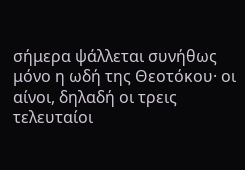σήμερα ψάλλεται συνήθως μόνο η ωδή της Θεοτόκου· οι αίνοι, δηλαδή οι τρεις τελευταίοι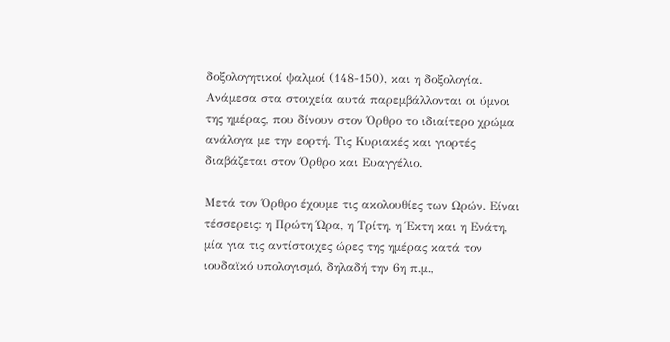δοξολογητικοί ψαλμοί (148-150), και η δοξολογία. Ανάμεσα στα στοιχεία αυτά παρεμβάλλονται οι ύμνοι της ημέρας, που δίνουν στον Όρθρο το ιδιαίτερο χρώμα ανάλογα με την εορτή. Τις Κυριακές και γιορτές διαβάζεται στον Όρθρο και Ευαγγέλιο.

Μετά τον Όρθρο έχουμε τις ακολουθίες των Ωρών. Είναι τέσσερεις: η Πρώτη Ώρα, η Τρίτη, η Έκτη και η Ενάτη, μία για τις αντίστοιχες ώρες της ημέρας κατά τον ιουδαϊκό υπολογισμό, δηλαδή την 6η π.μ.,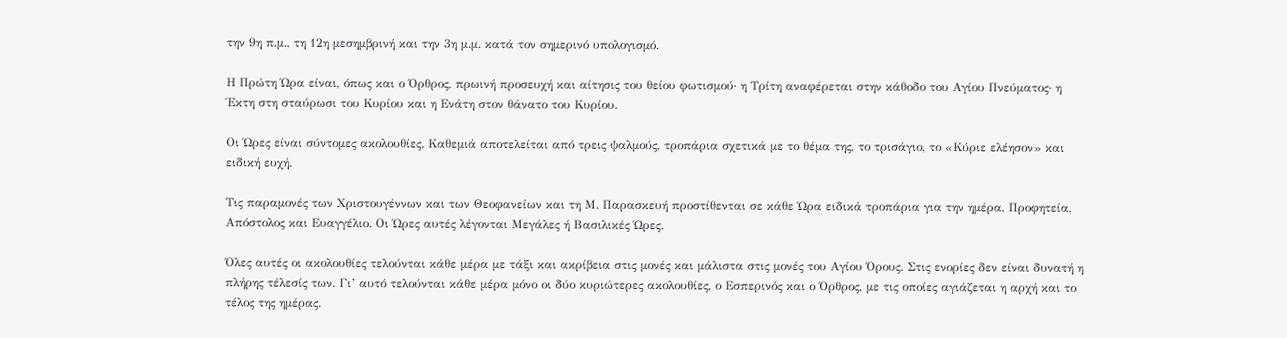την 9η π.μ., τη 12η μεσημβρινή και την 3η μ.μ. κατά τον σημερινό υπολογισμό.

Η Πρώτη Ώρα είναι, όπως και ο Όρθρος, πρωινή προσευχή και αίτησις του θείου φωτισμού· η Τρίτη αναφέρεται στην κάθοδο του Αγίου Πνεύματος· η Έκτη στη σταύρωσι του Κυρίου και η Ενάτη στον θάνατο του Κυρίου.

Οι Ώρες είναι σύντομες ακολουθίες. Καθεμιά αποτελείται από τρεις ψαλμούς, τροπάρια σχετικά με το θέμα της, το τρισάγιο, το «Κύριε ελέησον» και ειδική ευχή.

Τις παραμονές των Χριστουγέννων και των Θεοφανείων και τη Μ. Παρασκευή προστίθενται σε κάθε Ώρα ειδικά τροπάρια για την ημέρα, Προφητεία, Απόστολος και Ευαγγέλιο. Οι Ώρες αυτές λέγονται Μεγάλες ή Βασιλικές Ώρες.

Όλες αυτές οι ακολουθίες τελούνται κάθε μέρα με τάξι και ακρίβεια στις μονές και μάλιστα στις μονές του Αγίου Όρους. Στις ενορίες δεν είναι δυνατή η πλήρης τέλεσίς των. Γι’ αυτό τελούνται κάθε μέρα μόνο οι δύο κυριώτερες ακολουθίες, ο Εσπερινός και ο Όρθρος, με τις οποίες αγιάζεται η αρχή και το τέλος της ημέρας.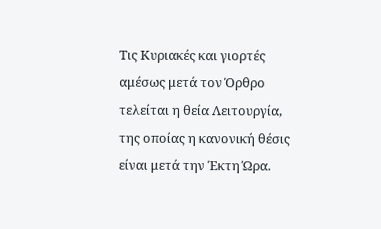Τις Κυριακές και γιορτές αμέσως μετά τον Όρθρο τελείται η θεία Λειτουργία, της οποίας η κανονική θέσις είναι μετά την Έκτη Ώρα.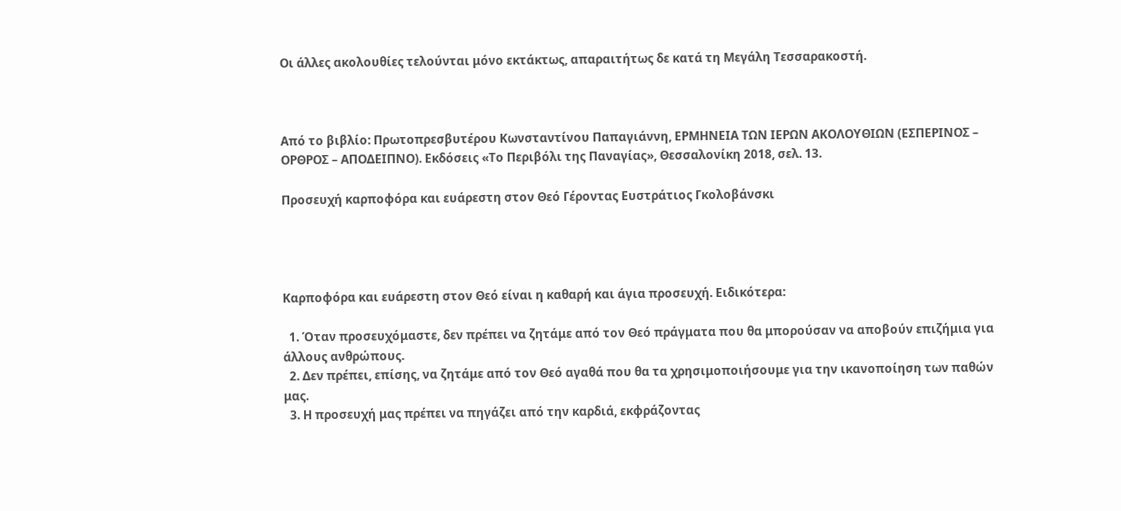Οι άλλες ακολουθίες τελούνται μόνο εκτάκτως, απαραιτήτως δε κατά τη Μεγάλη Τεσσαρακοστή.



Από το βιβλίο: Πρωτοπρεσβυτέρου Κωνσταντίνου Παπαγιάννη, ΕΡΜΗΝΕΙΑ ΤΩΝ ΙΕΡΩΝ ΑΚΟΛΟΥΘΙΩΝ (ΕΣΠΕΡΙΝΟΣ – ΟΡΘΡΟΣ – ΑΠΟΔΕΙΠΝΟ). Εκδόσεις «Το Περιβόλι της Παναγίας», Θεσσαλονίκη 2018, σελ. 13.

Προσευχή καρποφόρα και ευάρεστη στον Θεό Γέροντας Ευστράτιος Γκολοβάνσκι




Καρποφόρα και ευάρεστη στον Θεό είναι η καθαρή και άγια προσευχή. Ειδικότερα:

  1. Όταν προσευχόμαστε, δεν πρέπει να ζητάμε από τον Θεό πράγματα που θα μπορούσαν να αποβούν επιζήμια για άλλους ανθρώπους.
  2. Δεν πρέπει, επίσης, να ζητάμε από τον Θεό αγαθά που θα τα χρησιμοποιήσουμε για την ικανοποίηση των παθών μας.
  3. Η προσευχή μας πρέπει να πηγάζει από την καρδιά, εκφράζοντας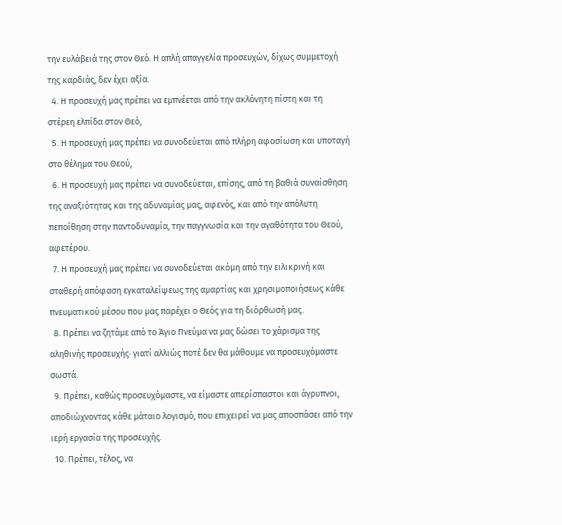την ευλάβειά της στον Θεό. Η απλή απαγγελία προσευχών, δίχως συμμετοχή της καρδιάς, δεν έχει αξία.
  4. Η προσευχή μας πρέπει να εμπνέεται από την ακλόνητη πίστη και τη στέρεη ελπίδα στον Θεό,
  5. Η προσευχή μας πρέπει να συνοδεύεται από πλήρη αφοσίωση και υποταγή στο θέλημα του Θεού,
  6. Η προσευχή μας πρέπει να συνοδεύεται, επίσης, από τη βαθιά συναίσθηση της αναξιότητας και της αδυναμίας μας, αφενός, και από την απόλυτη πεποίθηση στην παντοδυναμία, την παγγνωσία και την αγαθότητα του Θεού, αφετέρου.
  7. Η προσευχή μας πρέπει να συνοδεύεται ακόμη από την ειλικρινή και σταθερή απόφαση εγκαταλείψεως της αμαρτίας και χρησιμοποιήσεως κάθε πνευματικού μέσου που μας παρέχει ο Θεός για τη διόρθωσή μας.
  8. Πρέπει να ζητάμε από το Άγιο Πνεύμα να μας δώσει το χάρισμα της αληθινής προσευχής· γιατί αλλιώς ποτέ δεν θα μάθουμε να προσευχόμαστε σωστά.
  9. Πρέπει, καθώς προσευχόμαστε, να είμαστε απερίσπαστοι και άγρυπνοι, αποδιώχνοντας κάθε μάταιο λογισμό, που επιχειρεί να μας αποσπάσει από την ιερή εργασία της προσευχής.
  10. Πρέπει, τέλος, να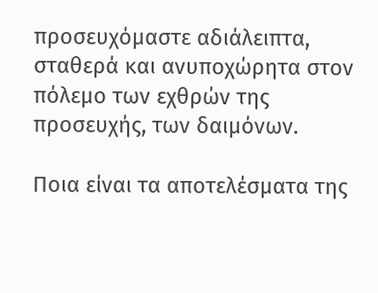προσευχόμαστε αδιάλειπτα, σταθερά και ανυποχώρητα στον πόλεμο των εχθρών της προσευχής, των δαιμόνων.

Ποια είναι τα αποτελέσματα της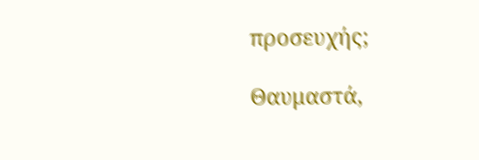προσευχής;

Θαυμαστά,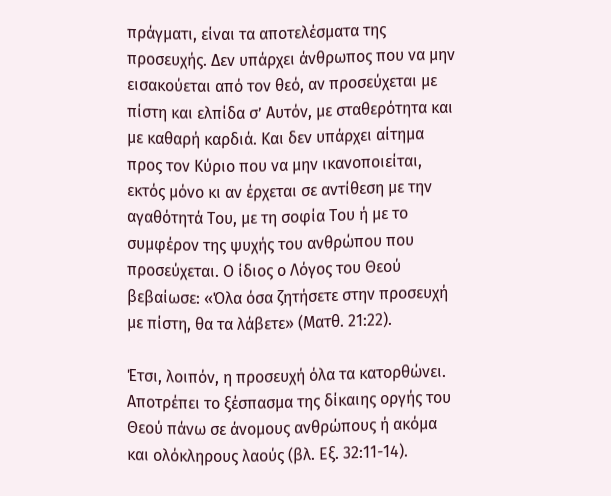πράγματι, είναι τα αποτελέσματα της προσευχής. Δεν υπάρχει άνθρωπος που να μην εισακούεται από τον θεό, αν προσεύχεται με πίστη και ελπίδα σ’ Αυτόν, με σταθερότητα και με καθαρή καρδιά. Και δεν υπάρχει αίτημα προς τον Κύριο που να μην ικανοποιείται, εκτός μόνο κι αν έρχεται σε αντίθεση με την αγαθότητά Του, με τη σοφία Του ή με το συμφέρον της ψυχής του ανθρώπου που προσεύχεται. Ο ίδιος ο Λόγος του Θεού βεβαίωσε: «Όλα όσα ζητήσετε στην προσευχή με πίστη, θα τα λάβετε» (Ματθ. 21:22).

Έτσι, λοιπόν, η προσευχή όλα τα κατορθώνει. Αποτρέπει το ξέσπασμα της δίκαιης οργής του Θεού πάνω σε άνομους ανθρώπους ή ακόμα και ολόκληρους λαούς (βλ. Εξ. 32:11-14).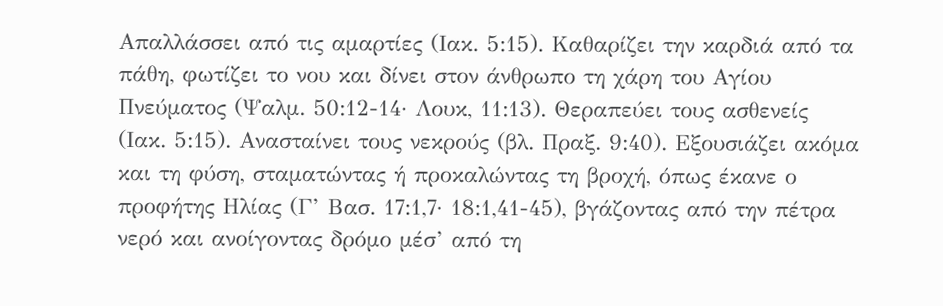Απαλλάσσει από τις αμαρτίες (Ιακ. 5:15). Καθαρίζει την καρδιά από τα πάθη, φωτίζει το νου και δίνει στον άνθρωπο τη χάρη του Αγίου Πνεύματος (Ψαλμ. 50:12-14· Λουκ, 11:13). Θεραπεύει τους ασθενείς (Ιακ. 5:15). Ανασταίνει τους νεκρούς (βλ. Πραξ. 9:40). Εξουσιάζει ακόμα και τη φύση, σταματώντας ή προκαλώντας τη βροχή, όπως έκανε ο προφήτης Ηλίας (Γ’ Βασ. 17:1,7· 18:1,41-45), βγάζοντας από την πέτρα νερό και ανοίγοντας δρόμο μέσ’ από τη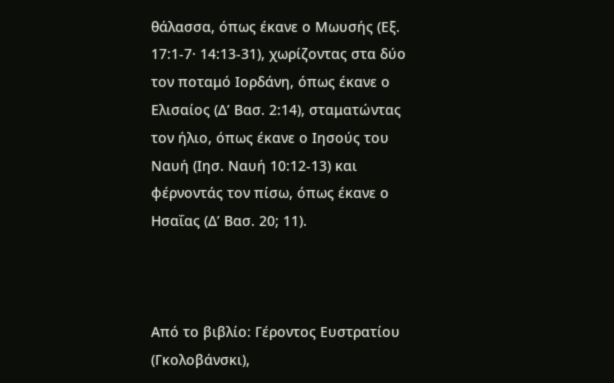θάλασσα, όπως έκανε ο Μωυσής (Εξ. 17:1-7· 14:13-31), χωρίζοντας στα δύο τον ποταμό Ιορδάνη, όπως έκανε ο Ελισαίος (Δ’ Βασ. 2:14), σταματώντας τον ήλιο, όπως έκανε ο Ιησούς του Ναυή (Ιησ. Ναυή 10:12-13) και φέρνοντάς τον πίσω, όπως έκανε ο Ησαΐας (Δ’ Βασ. 20; 11).



Από το βιβλίο: Γέροντος Ευστρατίου (Γκολοβάνσκι),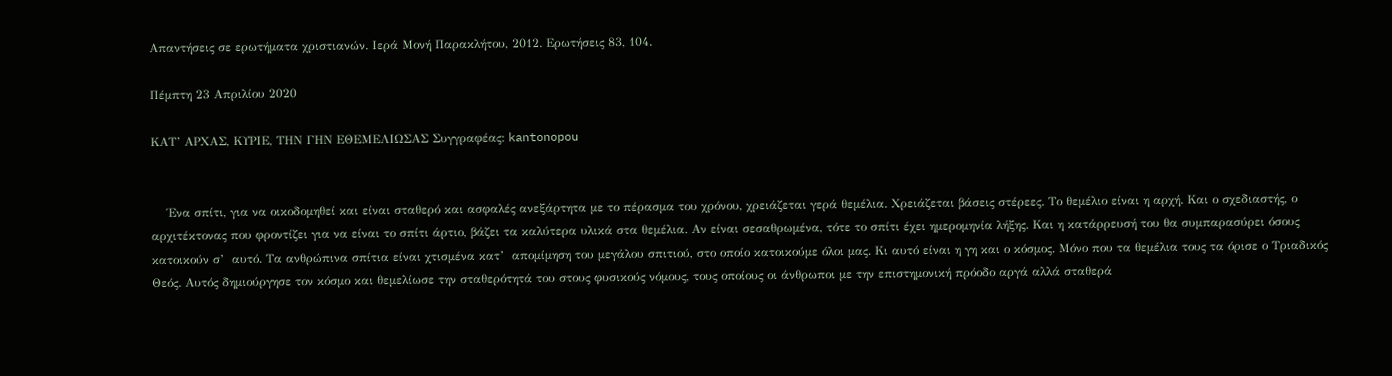Απαντήσεις σε ερωτήματα χριστιανών. Ιερά Μονή Παρακλήτου, 2012. Ερωτήσεις 83, 104.

Πέμπτη 23 Απριλίου 2020

ΚΑΤ’ ΑΡΧΑΣ, ΚΥΡΙΕ, ΤΗΝ ΓΗΝ ΕΘΕΜΕΛΙΩΣΑΣ Συγγραφέας: kantonopou


    Ένα σπίτι, για να οικοδομηθεί και είναι σταθερό και ασφαλές ανεξάρτητα με το πέρασμα του χρόνου, χρειάζεται γερά θεμέλια. Χρειάζεται βάσεις στέρεες. Το θεμέλιο είναι η αρχή. Και ο σχεδιαστής, ο αρχιτέκτονας που φροντίζει για να είναι το σπίτι άρτιο, βάζει τα καλύτερα υλικά στα θεμέλια. Αν είναι σεσαθρωμένα, τότε το σπίτι έχει ημερομηνία λήξης. Και η κατάρρευσή του θα συμπαρασύρει όσους κατοικούν σ’  αυτό. Τα ανθρώπινα σπίτια είναι χτισμένα κατ’  απομίμηση του μεγάλου σπιτιού, στο οποίο κατοικούμε όλοι μας. Κι αυτό είναι η γη και ο κόσμος. Μόνο που τα θεμέλια τους τα όρισε ο Τριαδικός Θεός. Αυτός δημιούργησε τον κόσμο και θεμελίωσε την σταθερότητά του στους φυσικούς νόμους, τους οποίους οι άνθρωποι με την επιστημονική πρόοδο αργά αλλά σταθερά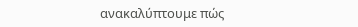ανακαλύπτουμε πώς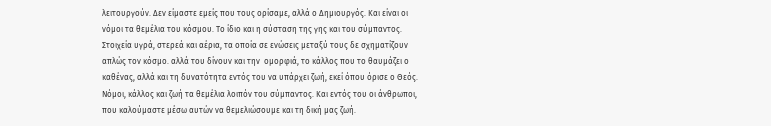λειτουργούν. Δεν είμαστε εμείς που τους ορίσαμε, αλλά ο Δημιουργός. Και είναι οι νόμοι τα θεμέλια του κόσμου. Το ίδιο και η σύσταση της γης και του σύμπαντος. Στοιχεία υγρά, στερεά και αέρια, τα οποία σε ενώσεις μεταξύ τους δε σχηματίζουν απλώς τον κόσμο. αλλά του δίνουν και την  ομορφιά, το κάλλος που το θαυμάζει ο καθένας, αλλά και τη δυνατότητα εντός του να υπάρχει ζωή, εκεί όπου όρισε ο Θεός. Νόμοι, κάλλος και ζωή τα θεμέλια λοιπόν του σύμπαντος. Και εντός του οι άνθρωποι, που καλούμαστε μέσω αυτών να θεμελιώσουμε και τη δική μας ζωή.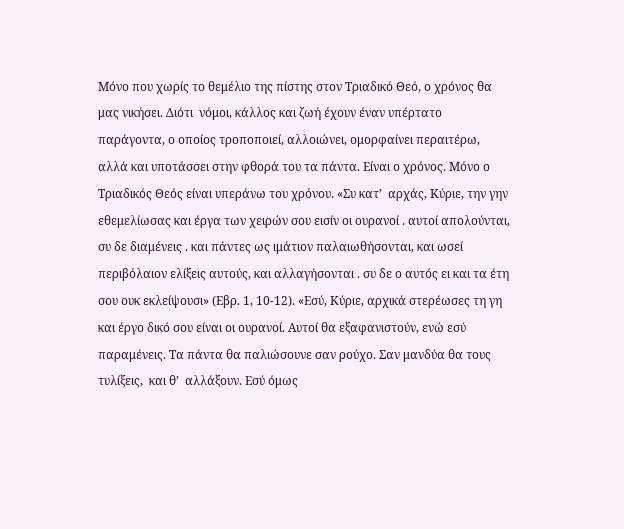Μόνο που χωρίς το θεμέλιο της πίστης στον Τριαδικό Θεό, ο χρόνος θα μας νικήσει. Διότι  νόμοι, κάλλος και ζωή έχουν έναν υπέρτατο παράγοντα, ο οποίος τροποποιεί, αλλοιώνει, ομορφαίνει περαιτέρω, αλλά και υποτάσσει στην φθορά του τα πάντα. Είναι ο χρόνος. Μόνο ο Τριαδικός Θεός είναι υπεράνω του χρόνου. «Συ κατ’  αρχάς, Κύριε, την γην εθεμελίωσας και έργα των χειρών σου εισίν οι ουρανοί . αυτοί απολούνται, συ δε διαμένεις . και πάντες ως ιμάτιον παλαιωθήσονται, και ωσεί περιβόλαιον ελίξεις αυτούς, και αλλαγήσονται . συ δε ο αυτός ει και τα έτη σου ουκ εκλείψουσι» (Εβρ. 1, 10-12). «Εσύ, Κύριε, αρχικά στερέωσες τη γη και έργο δικό σου είναι οι ουρανοί. Αυτοί θα εξαφανιστούν, ενώ εσύ παραμένεις. Τα πάντα θα παλιώσουνε σαν ρούχο. Σαν μανδύα θα τους τυλίξεις,  και θ’  αλλάξουν. Εσύ όμως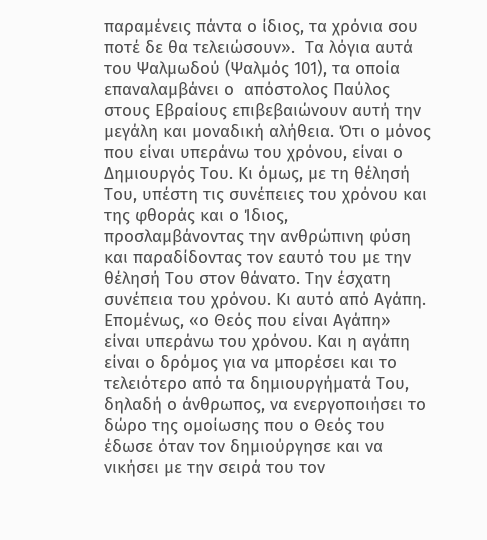παραμένεις πάντα ο ίδιος, τα χρόνια σου ποτέ δε θα τελειώσουν».  Τα λόγια αυτά του Ψαλμωδού (Ψαλμός 101), τα οποία επαναλαμβάνει ο  απόστολος Παύλος στους Εβραίους επιβεβαιώνουν αυτή την μεγάλη και μοναδική αλήθεια. Ότι ο μόνος που είναι υπεράνω του χρόνου, είναι ο Δημιουργός Του. Κι όμως, με τη θέλησή Του, υπέστη τις συνέπειες του χρόνου και της φθοράς και ο Ίδιος, προσλαμβάνοντας την ανθρώπινη φύση και παραδίδοντας τον εαυτό του με την θέλησή Του στον θάνατο. Την έσχατη συνέπεια του χρόνου. Κι αυτό από Αγάπη. Επομένως, «ο Θεός που είναι Αγάπη» είναι υπεράνω του χρόνου. Και η αγάπη είναι ο δρόμος για να μπορέσει και το τελειότερο από τα δημιουργήματά Του, δηλαδή ο άνθρωπος, να ενεργοποιήσει το δώρο της ομοίωσης που ο Θεός του έδωσε όταν τον δημιούργησε και να νικήσει με την σειρά του τον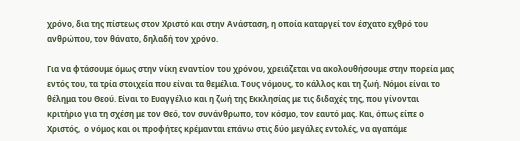χρόνο, δια της πίστεως στον Χριστό και στην Ανάσταση, η οποία καταργεί τον έσχατο εχθρό του ανθρώπου, τον θάνατο, δηλαδή τον χρόνο.

Για να φτάσουμε όμως στην νίκη εναντίον του χρόνου, χρειάζεται να ακολουθήσουμε στην πορεία μας εντός του, τα τρία στοιχεία που είναι τα θεμέλια. Τους νόμους, το κάλλος και τη ζωή. Νόμοι είναι το θέλημα του Θεού. Είναι το Ευαγγέλιο και η ζωή της Εκκλησίας με τις διδαχές της, που γίνονται κριτήριο για τη σχέση με τον Θεό, τον συνάνθρωπο, τον κόσμο, τον εαυτό μας. Και, όπως είπε ο Χριστός,  ο νόμος και οι προφήτες κρέμανται επάνω στις δύο μεγάλες εντολές, να αγαπάμε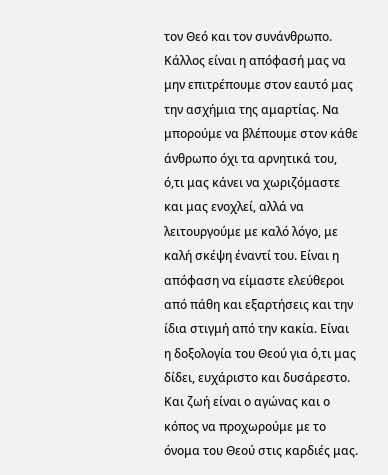τον Θεό και τον συνάνθρωπο. Κάλλος είναι η απόφασή μας να μην επιτρέπουμε στον εαυτό μας την ασχήμια της αμαρτίας. Να μπορούμε να βλέπουμε στον κάθε άνθρωπο όχι τα αρνητικά του, ό,τι μας κάνει να χωριζόμαστε και μας ενοχλεί, αλλά να λειτουργούμε με καλό λόγο, με καλή σκέψη έναντί του. Είναι η απόφαση να είμαστε ελεύθεροι από πάθη και εξαρτήσεις και την ίδια στιγμή από την κακία. Είναι η δοξολογία του Θεού για ό,τι μας δίδει, ευχάριστο και δυσάρεστο. Και ζωή είναι ο αγώνας και ο κόπος να προχωρούμε με το όνομα του Θεού στις καρδιές μας.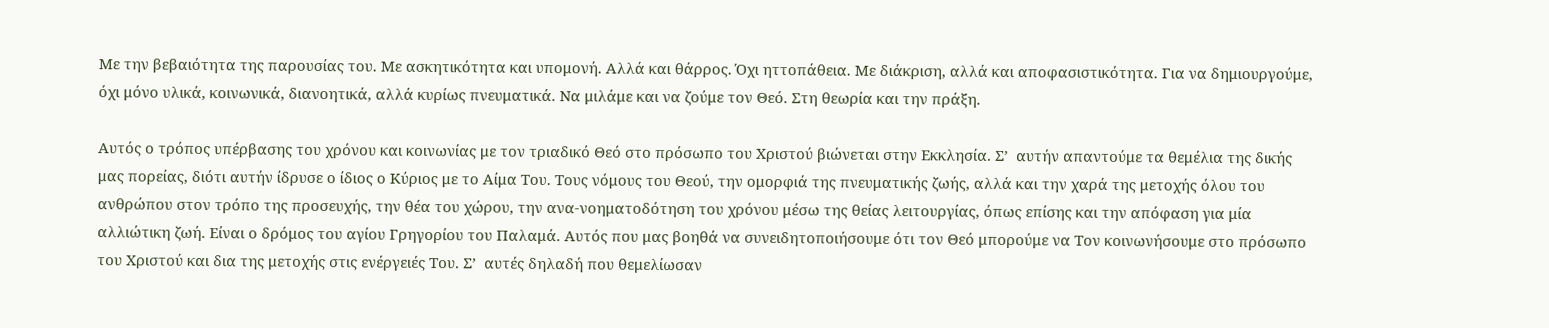Με την βεβαιότητα της παρουσίας του. Με ασκητικότητα και υπομονή. Αλλά και θάρρος. Όχι ηττοπάθεια. Με διάκριση, αλλά και αποφασιστικότητα. Για να δημιουργούμε, όχι μόνο υλικά, κοινωνικά, διανοητικά, αλλά κυρίως πνευματικά. Να μιλάμε και να ζούμε τον Θεό. Στη θεωρία και την πράξη.

Αυτός ο τρόπος υπέρβασης του χρόνου και κοινωνίας με τον τριαδικό Θεό στο πρόσωπο του Χριστού βιώνεται στην Εκκλησία. Σ’  αυτήν απαντούμε τα θεμέλια της δικής μας πορείας, διότι αυτήν ίδρυσε ο ίδιος ο Κύριος με το Αίμα Του. Τους νόμους του Θεού, την ομορφιά της πνευματικής ζωής, αλλά και την χαρά της μετοχής όλου του ανθρώπου στον τρόπο της προσευχής, την θέα του χώρου, την ανα-νοηματοδότηση του χρόνου μέσω της θείας λειτουργίας, όπως επίσης και την απόφαση για μία αλλιώτικη ζωή. Είναι ο δρόμος του αγίου Γρηγορίου του Παλαμά. Αυτός που μας βοηθά να συνειδητοποιήσουμε ότι τον Θεό μπορούμε να Τον κοινωνήσουμε στο πρόσωπο του Χριστού και δια της μετοχής στις ενέργειές Του. Σ’  αυτές δηλαδή που θεμελίωσαν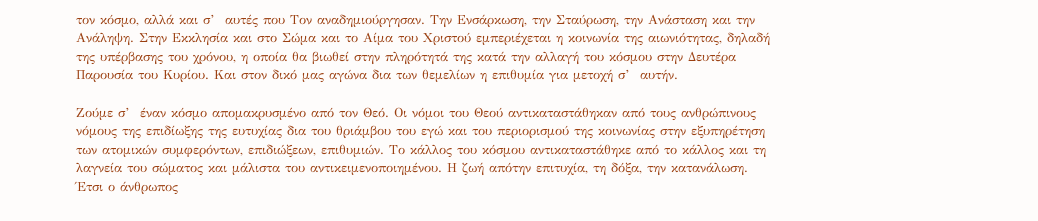τον κόσμο, αλλά και σ’  αυτές που Τον αναδημιούργησαν. Την Ενσάρκωση, την Σταύρωση, την Ανάσταση και την Ανάληψη. Στην Εκκλησία και στο Σώμα και το Αίμα του Χριστού εμπεριέχεται η κοινωνία της αιωνιότητας, δηλαδή της υπέρβασης του χρόνου, η οποία θα βιωθεί στην πληρότητά της κατά την αλλαγή του κόσμου στην Δευτέρα Παρουσία του Κυρίου. Και στον δικό μας αγώνα δια των θεμελίων η επιθυμία για μετοχή σ’  αυτήν.

Ζούμε σ’  έναν κόσμο απομακρυσμένο από τον Θεό. Οι νόμοι του Θεού αντικαταστάθηκαν από τους ανθρώπινους νόμους της επιδίωξης της ευτυχίας δια του θριάμβου του εγώ και του περιορισμού της κοινωνίας στην εξυπηρέτηση των ατομικών συμφερόντων, επιδιώξεων, επιθυμιών. Το κάλλος του κόσμου αντικαταστάθηκε από το κάλλος και τη λαγνεία του σώματος και μάλιστα του αντικειμενοποιημένου. Η ζωή απότην επιτυχία, τη δόξα, την κατανάλωση. Έτσι ο άνθρωπος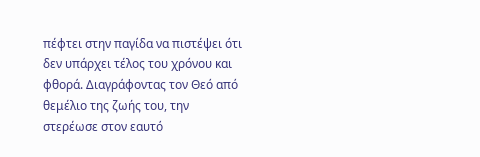πέφτει στην παγίδα να πιστέψει ότι δεν υπάρχει τέλος του χρόνου και φθορά. Διαγράφοντας τον Θεό από θεμέλιο της ζωής του, την στερέωσε στον εαυτό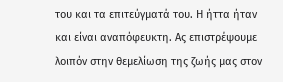του και τα επιτεύγματά του. Η ήττα ήταν και είναι αναπόφευκτη. Ας επιστρέψουμε λοιπόν στην θεμελίωση της ζωής μας στον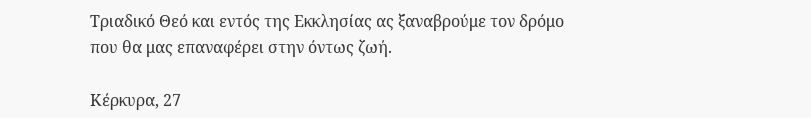Τριαδικό Θεό και εντός της Εκκλησίας ας ξαναβρούμε τον δρόμο που θα μας επαναφέρει στην όντως ζωή.

Κέρκυρα, 27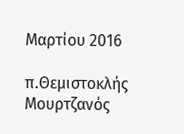Μαρτίου 2016

π.Θεμιστοκλής Μουρτζανός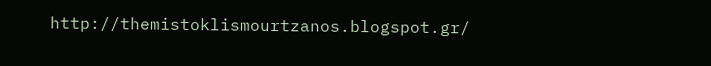http://themistoklismourtzanos.blogspot.gr/